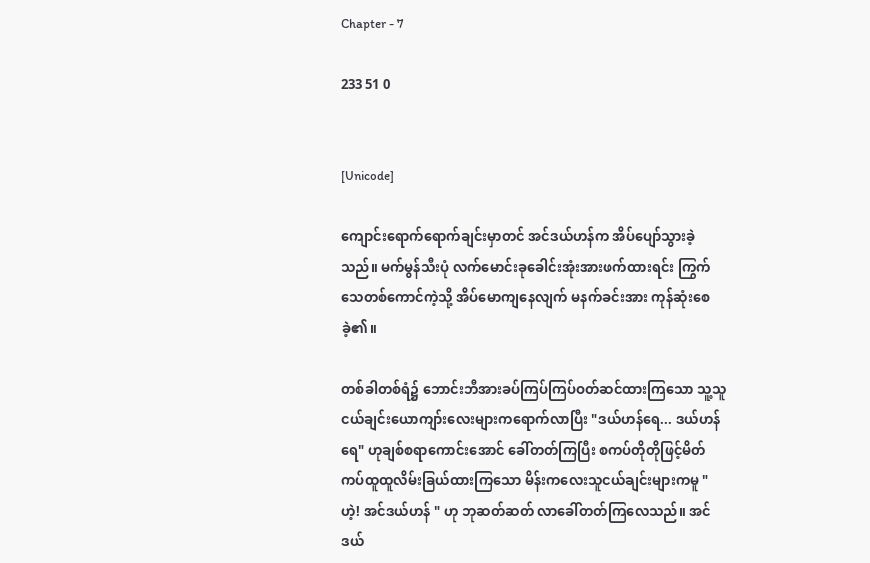Chapter - 7

233 51 0


[Unicode]

ကျောင်းရောက်ရောက်ချင်းမှာတင် အင်ဒယ်ဟန်က အိပ်ပျော်သွားခဲ့သည်။ မက်မွန်သီးပုံ လက်မောင်းခုခေါင်းအုံးအားဖက်ထားရင်း ကြွက်သေတစ်ကောင်ကဲ့သို့ အိပ်မောကျနေလျက် မနက်ခင်းအား ကုန်ဆုံးစေခဲ့၏။

တစ်ခါတစ်ရံ၌ ဘောင်းဘီအားခပ်ကြပ်ကြပ်ဝတ်ဆင်ထားကြသော သူ့သူငယ်ချင်းယောကျာ်းလေးများကရောက်လာပြီး "ဒယ်ဟန်ရေ... ဒယ်ဟန်ရေ" ဟုချစ်စရာကောင်းအောင် ခေါ်တတ်ကြပြီး စကပ်တိုတိုဖြင့်မိတ်ကပ်ထူထူလိမ်းခြယ်ထားကြသော မိန်းကလေးသူငယ်ချင်းများကမူ " ဟဲ့! အင်ဒယ်ဟန် " ဟု ဘုဆတ်ဆတ် လာခေါ်တတ်ကြလေသည်။ အင်ဒယ်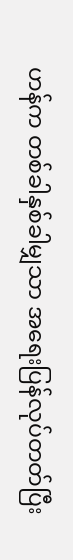ဟန်က တစ်ခါနှစ်ခါမျှသာ အရေးပြန်လုပ်တတ်ပြီး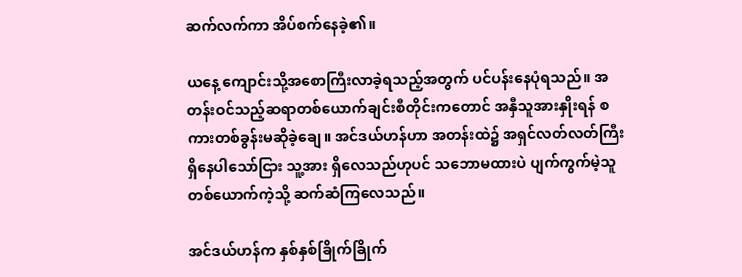ဆက်လက်ကာ အိပ်စက်နေခဲ့၏။

ယနေ့ ကျောင်းသို့အစောကြီးလာခဲ့ရသည့်အတွက် ပင်ပန်းနေပုံရသည်။ အတန်းဝင်သည့်ဆရာတစ်ယောက်ချင်းစီတိုင်းကတောင် အနှီသူအားနှိုးရန် စကားတစ်ခွန်းမဆိုခဲ့ချေ။ အင်ဒယ်ဟန်ဟာ အတန်းထဲ၌ အရှင်လတ်လတ်ကြီး ရှိနေပါသော်ငြား သူ့အား ရှိလေသည်ဟုပင် သဘောမထားပဲ ပျက်ကွက်မဲ့သူတစ်ယောက်ကဲ့သို့ ဆက်ဆံကြလေသည်။

အင်ဒယ်ဟန်က နှစ်နှစ်ခြိုက်ခြိုက်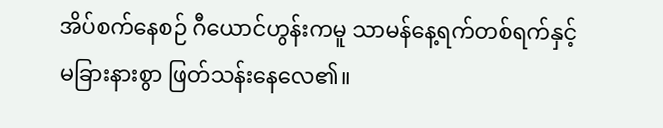အိပ်စက်နေစဉ် ဂီယောင်ဟွန်းကမူ သာမန်နေ့ရက်တစ်ရက်နှင့်မခြားနားစွာ ဖြတ်သန်းနေလေ၏။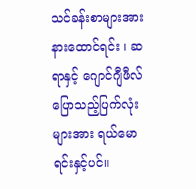သင်ခန်းစာများအား နားထောင်ရင်း ၊ ဆရာနှင့် ဂျောင်ဂျီဖီလ်ပြောသည့်ပြက်လုံးများအား ရယ်မောရင်းနှင့်ပင်။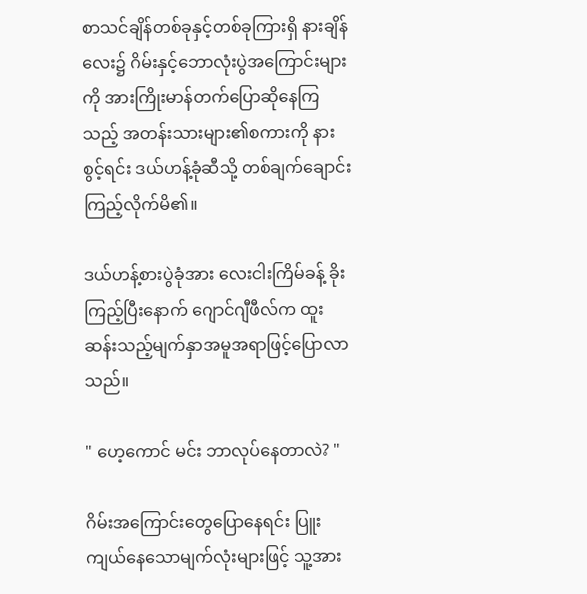စာသင်ချိန်တစ်ခုနှင့်တစ်ခုကြားရှိ နားချိန်လေး၌ ဂိမ်းနှင့်ဘောလုံးပွဲအကြောင်းများကို အားကြိုးမာန်တက်ပြောဆိုနေကြသည့် အတန်းသားများ၏စကားကို နားစွင့်ရင်း ဒယ်ဟန့်ခုံဆီသို့ တစ်ချက်ချောင်းကြည့်လိုက်မိ၏။

ဒယ်ဟန့်စားပွဲခုံအား လေးငါးကြိမ်ခန့် ခိုးကြည့်ပြီးနောက် ဂျောင်ဂျီဖီလ်က ထူးဆန်းသည့်မျက်နှာအမူအရာဖြင့်ပြောလာသည်။

" ဟေ့ကောင် မင်း ဘာလုပ်နေတာလဲ? "

ဂိမ်းအကြောင်းတွေပြောနေရင်း ပြူးကျယ်နေသောမျက်လုံးများဖြင့် သူ့အား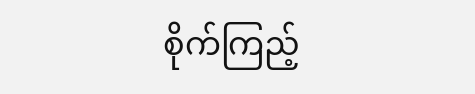စိုက်ကြည့်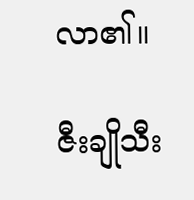လာ၏။

ဇီးချိုသီး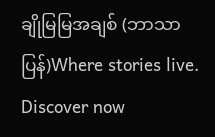ချိုမြမြအချစ် (ဘာသာပြန်)Where stories live. Discover now